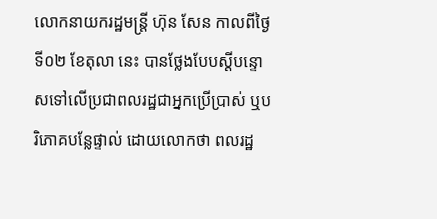លោកនាយករដ្ឋមន្ត្រី ហ៊ុន សែន កាលពីថ្ងៃទី០២ ខែតុលា នេះ បានថ្លែងបែបស្ដីបន្ទោសទៅលើប្រជាពលរដ្ឋជាអ្នកប្រើប្រាស់ ឬបរិភោគបន្លែផ្ទាល់ ដោយលោកថា ពលរដ្ឋ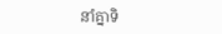នាំគ្នាទិ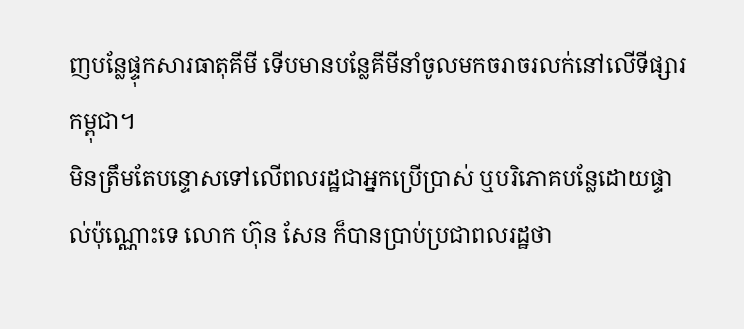ញបន្លែផ្ទុកសារធាតុគីមី ទើបមានបន្លែគីមីនាំចូលមកចរាចរលក់នៅលើទីផ្សារកម្ពុជា។
មិនត្រឹមតែបន្ទោសទៅលើពលរដ្ឋជាអ្នកប្រើប្រាស់ ឬបរិភោគបន្លែដោយផ្ទាល់ប៉ុណ្ណោះទេ លោក ហ៊ុន សែន ក៏បានប្រាប់ប្រជាពលរដ្ឋថា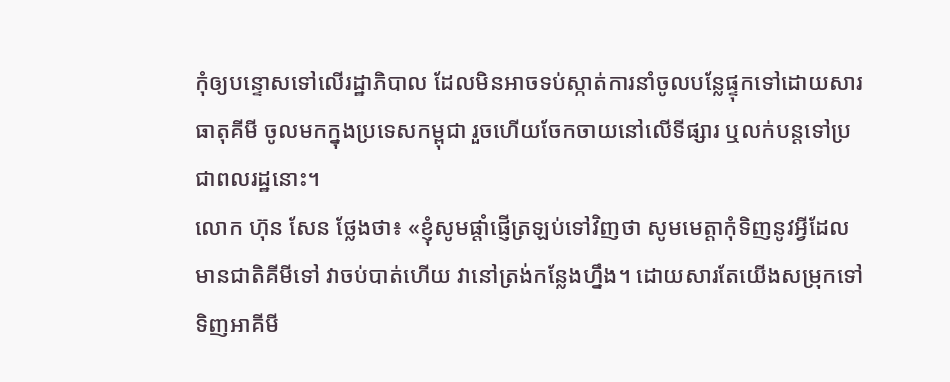កុំឲ្យបន្ទោសទៅលើរដ្ឋាភិបាល ដែលមិនអាចទប់ស្កាត់ការនាំចូលបន្លែផ្ទុកទៅដោយសារធាតុគីមី ចូលមកក្នុងប្រទេសកម្ពុជា រួចហើយចែកចាយនៅលើទីផ្សារ ឬលក់បន្តទៅប្រជាពលរដ្ឋនោះ។
លោក ហ៊ុន សែន ថ្លែងថា៖ «ខ្ញុំសូមផ្ដាំផ្ញើត្រឡប់ទៅវិញថា សូមមេត្តាកុំទិញនូវអ្វីដែលមានជាតិគីមីទៅ វាចប់បាត់ហើយ វានៅត្រង់កន្លែងហ្នឹង។ ដោយសារតែយើងសម្រុកទៅទិញអាគីមី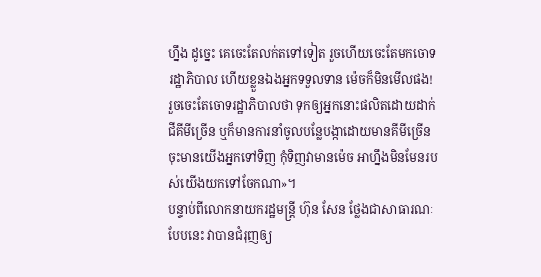ហ្នឹង ដូច្នេះ គេចេះតែលក់តទៅទៀត រួចហើយចេះតែមកចោទរដ្ឋាភិបាល ហើយខ្លួនឯងអ្នកទទួលទាន ម៉េចក៏មិនមើលផង! រួចចេះតែចោទរដ្ឋាភិបាលថា ទុកឲ្យអ្នកនោះផលិតដោយដាក់ជីគីមីច្រើន ឬក៏មានការនាំចូលបន្លែបង្កាដោយមានគីមីច្រើន ចុះមានយើងអ្នកទៅទិញ កុំទិញវាមានម៉េច អាហ្នឹងមិនមែនរបស់យើងយកទៅចែកណា»។
បន្ទាប់ពីលោកនាយករដ្ឋមន្ត្រី ហ៊ុន សែន ថ្លែងជាសាធារណៈបែបនេះ វាបានជំរុញឲ្យ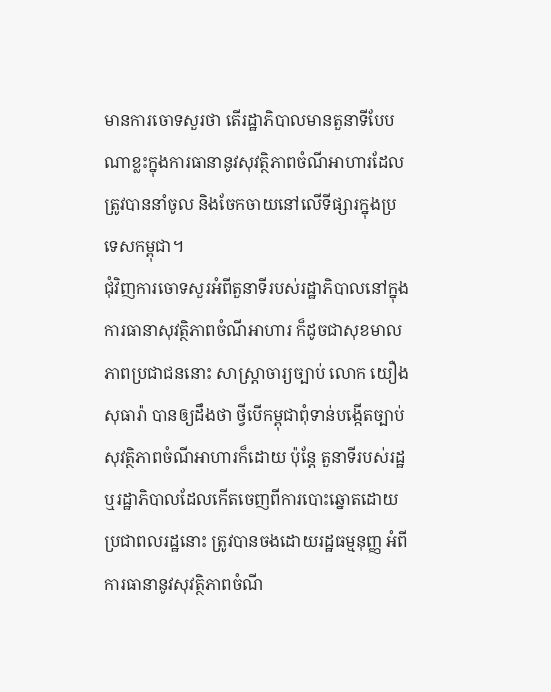មានការចោទសួរថា តើរដ្ឋាភិបាលមានតួនាទីបែបណាខ្លះក្នុងការធានានូវសុវត្ថិភាពចំណីអាហារដែលត្រូវបាននាំចូល និងចែកចាយនៅលើទីផ្សារក្នុងប្រទេសកម្ពុជា។
ជុំវិញការចោទសួរអំពីតួនាទីរបស់រដ្ឋាភិបាលនៅក្នុងការធានាសុវត្ថិភាពចំណីអាហារ ក៏ដូចជាសុខមាលភាពប្រជាជននោះ សាស្ត្រាចារ្យច្បាប់ លោក យឿង សុធារ៉ា បានឲ្យដឹងថា ថ្វីបើកម្ពុជាពុំទាន់បង្កើតច្បាប់សុវត្ថិភាពចំណីអាហារក៏ដោយ ប៉ុន្តែ តួនាទីរបស់រដ្ឋ ឬរដ្ឋាភិបាលដែលកើតចេញពីការបោះឆ្នោតដោយប្រជាពលរដ្ឋនោះ ត្រូវបានចងដោយរដ្ឋធម្មនុញ្ញ អំពីការធានានូវសុវត្ថិភាពចំណី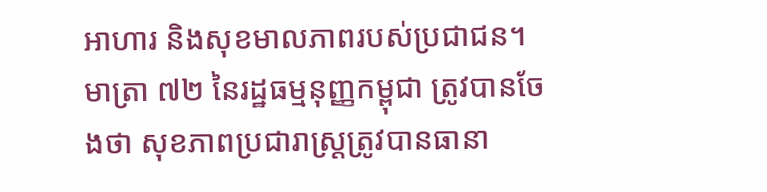អាហារ និងសុខមាលភាពរបស់ប្រជាជន។
មាត្រា ៧២ នៃរដ្ឋធម្មនុញ្ញកម្ពុជា ត្រូវបានចែងថា សុខភាពប្រជារាស្ត្រត្រូវបានធានា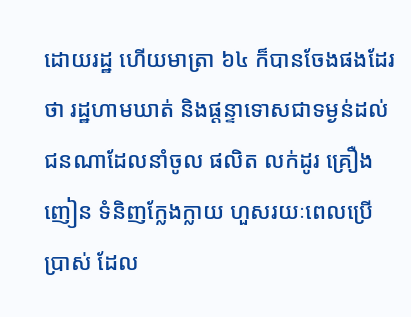ដោយរដ្ឋ ហើយមាត្រា ៦៤ ក៏បានចែងផងដែរថា រដ្ឋហាមឃាត់ និងផ្ដន្ទាទោសជាទម្ងន់ដល់ជនណាដែលនាំចូល ផលិត លក់ដូរ គ្រឿងញៀន ទំនិញក្លែងក្លាយ ហួសរយៈពេលប្រើប្រាស់ ដែល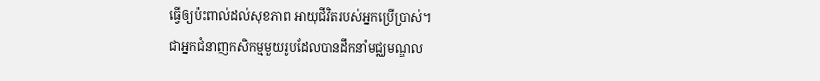ធ្វើឲ្យប៉ះពាល់ដល់សុខភាព អាយុជីវិតរបស់អ្នកប្រើប្រាស់។
ជាអ្នកជំនាញកសិកម្មមួយរូបដែលបានដឹកនាំមជ្ឈមណ្ឌល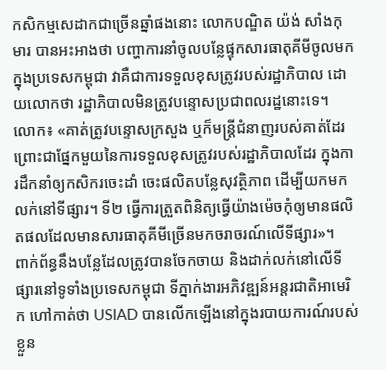កសិកម្មសេដាកជាច្រើនឆ្នាំផងនោះ លោកបណ្ឌិត យ៉ង់ សាំងកុមារ បានអះអាងថា បញ្ហាការនាំចូលបន្លែផ្ទុកសារធាតុគីមីចូលមកក្នុងប្រទេសកម្ពុជា វាគឺជាការទទួលខុសត្រូវរបស់រដ្ឋាភិបាល ដោយលោកថា រដ្ឋាភិបាលមិនត្រូវបន្ទោសប្រជាពលរដ្ឋនោះទេ។
លោក៖ «គាត់ត្រូវបន្ទោសក្រសួង ឬក៏មន្ត្រីជំនាញរបស់គាត់ដែរ ព្រោះជាផ្នែកមួយនៃការទទួលខុសត្រូវរបស់រដ្ឋាភិបាលដែរ ក្នុងការដឹកនាំឲ្យកសិករចេះដាំ ចេះផលិតបន្លែសុវត្ថិភាព ដើម្បីយកមកលក់នៅទីផ្សារ។ ទី២ ធ្វើការត្រួតពិនិត្យធ្វើយ៉ាងម៉េចកុំឲ្យមានផលិតផលដែលមានសារធាតុគីមីច្រើនមកចរាចរណ៍លើទីផ្សារ»។
ពាក់ព័ន្ធនឹងបន្លែដែលត្រូវបានចែកចាយ និងដាក់លក់នៅលើទីផ្សារនៅទូទាំងប្រទេសកម្ពុជា ទីភ្នាក់ងារអភិវឌ្ឍន៍អន្តរជាតិអាមេរិក ហៅកាត់ថា USIAD បានលើកឡើងនៅក្នុងរបាយការណ៍របស់ខ្លួន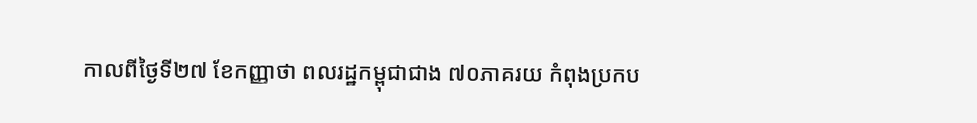កាលពីថ្ងៃទី២៧ ខែកញ្ញាថា ពលរដ្ឋកម្ពុជាជាង ៧០ភាគរយ កំពុងប្រកប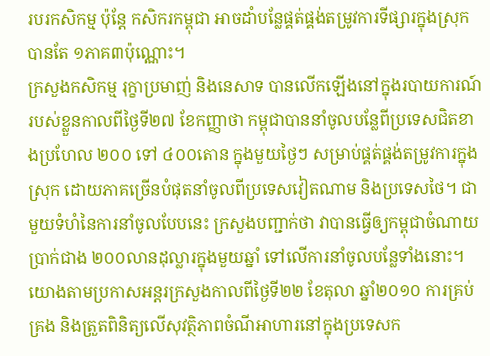របរកសិកម្ម ប៉ុន្តែ កសិករកម្ពុជា អាចដាំបន្លែផ្គត់ផ្គង់តម្រូវការទីផ្សារក្នុងស្រុកបានតែ ១ភាគ៣ប៉ុណ្ណោះ។
ក្រសួងកសិកម្ម រុក្ខាប្រមាញ់ និងនេសាទ បានលើកឡើងនៅក្នុងរបាយការណ៍របស់ខ្លួនកាលពីថ្ងៃទី២៧ ខែកញ្ញាថា កម្ពុជាបាននាំចូលបន្លែពីប្រទេសជិតខាងប្រហែល ២០០ ទៅ ៤០០តោន ក្នុងមួយថ្ងៃៗ សម្រាប់ផ្គត់ផ្គង់តម្រូវការក្នុងស្រុក ដោយភាគច្រើនបំផុតនាំចូលពីប្រទេសវៀតណាម និងប្រទេសថៃ។ ជាមួយទំហំនៃការនាំចូលបែបនេះ ក្រសួងបញ្ជាក់ថា វាបានធ្វើឲ្យកម្ពុជាចំណាយប្រាក់ជាង ២០០លានដុល្លារក្នុងមួយឆ្នាំ ទៅលើការនាំចូលបន្លែទាំងនោះ។
យោងតាមប្រកាសអន្តរក្រសួងកាលពីថ្ងៃទី២២ ខែតុលា ឆ្នាំ២០១០ ការគ្រប់គ្រង និងត្រួតពិនិត្យលើសុវត្ថិភាពចំណីអាហារនៅក្នុងប្រទេសក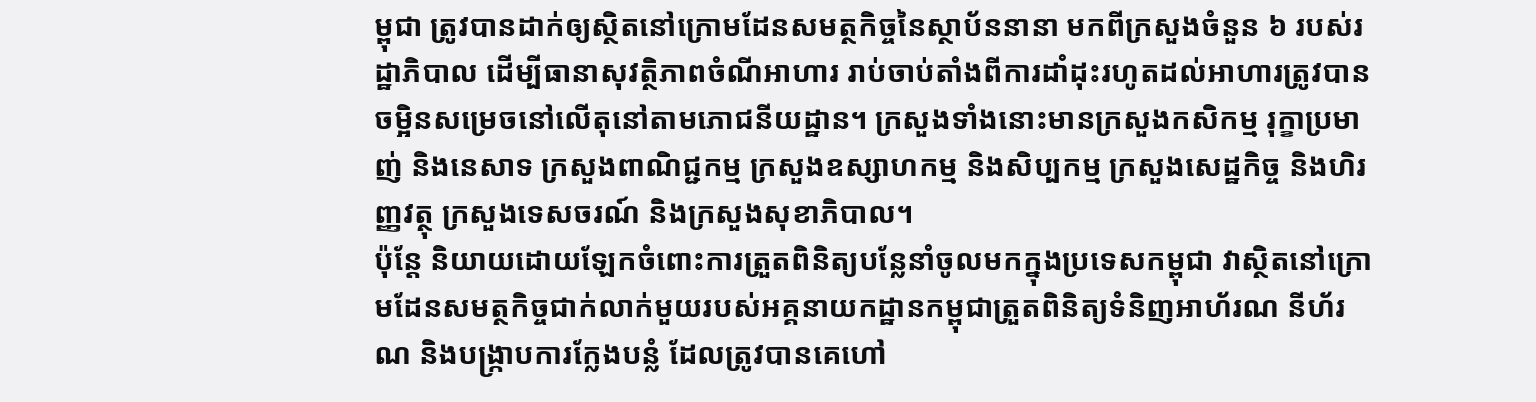ម្ពុជា ត្រូវបានដាក់ឲ្យស្ថិតនៅក្រោមដែនសមត្ថកិច្ចនៃស្ថាប័ននានា មកពីក្រសួងចំនួន ៦ របស់រដ្ឋាភិបាល ដើម្បីធានាសុវត្ថិភាពចំណីអាហារ រាប់ចាប់តាំងពីការដាំដុះរហូតដល់អាហារត្រូវបានចម្អិនសម្រេចនៅលើតុនៅតាមភោជនីយដ្ឋាន។ ក្រសួងទាំងនោះមានក្រសួងកសិកម្ម រុក្ខាប្រមាញ់ និងនេសាទ ក្រសួងពាណិជ្ជកម្ម ក្រសួងឧស្សាហកម្ម និងសិប្បកម្ម ក្រសួងសេដ្ឋកិច្ច និងហិរញ្ញវត្ថុ ក្រសួងទេសចរណ៍ និងក្រសួងសុខាភិបាល។
ប៉ុន្តែ និយាយដោយឡែកចំពោះការត្រួតពិនិត្យបន្លែនាំចូលមកក្នុងប្រទេសកម្ពុជា វាស្ថិតនៅក្រោមដែនសមត្ថកិច្ចជាក់លាក់មួយរបស់អគ្គនាយកដ្ឋានកម្ពុជាត្រួតពិនិត្យទំនិញអាហ័រណ នីហ័រណ និងបង្ក្រាបការក្លែងបន្លំ ដែលត្រូវបានគេហៅ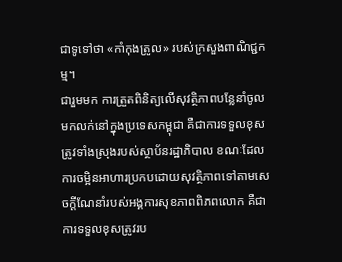ជាទូទៅថា «កាំកុងត្រូល» របស់ក្រសួងពាណិជ្ជកម្ម។
ជារួមមក ការត្រួតពិនិត្យលើសុវត្ថិភាពបន្លែនាំចូលមកលក់នៅក្នុងប្រទេសកម្ពុជា គឺជាការទទួលខុសត្រូវទាំងស្រុងរបស់ស្ថាប័នរដ្ឋាភិបាល ខណៈដែលការចម្អិនអាហារប្រកបដោយសុវត្ថិភាពទៅតាមសេចក្ដីណែនាំរបស់អង្គការសុខភាពពិភពលោក គឺជាការទទួលខុសត្រូវរប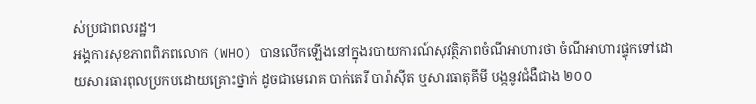ស់ប្រជាពលរដ្ឋ។
អង្គការសុខភាពពិភពលោក (WHO) បានលើកឡើងនៅក្នុងរបាយការណ៍សុវត្ថិភាពចំណីអាហារថា ចំណីអាហារផ្ទុកទៅដោយសារធារពុលប្រកបដោយគ្រោះថ្នាក់ ដូចជាមេរោគ បាក់តេរី បារ៉ាស៊ីត ឬសារធាតុគីមី បង្កនូវជំងឺជាង ២០០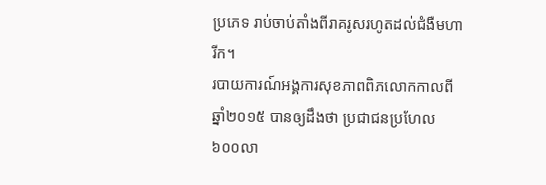ប្រភេទ រាប់ចាប់តាំងពីរាគរូសរហូតដល់ជំងឺមហារីក។
របាយការណ៍អង្គការសុខភាពពិភលោកកាលពីឆ្នាំ២០១៥ បានឲ្យដឹងថា ប្រជាជនប្រហែល ៦០០លា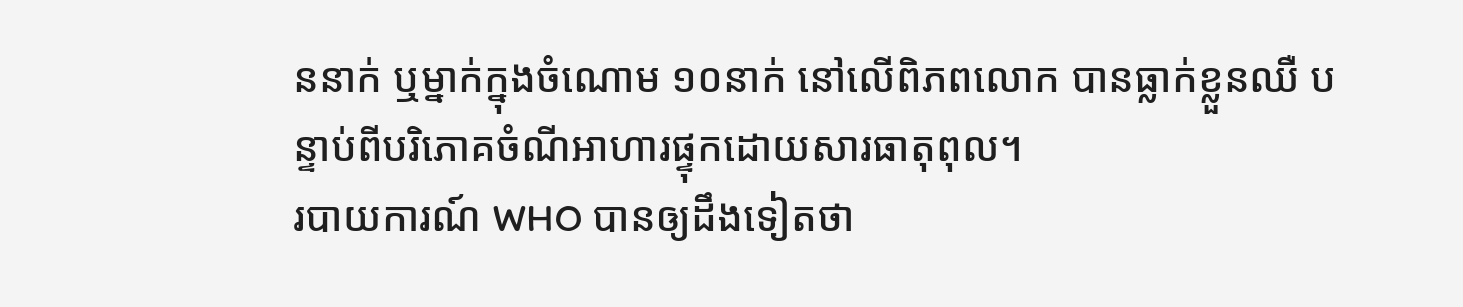ននាក់ ឬម្នាក់ក្នុងចំណោម ១០នាក់ នៅលើពិភពលោក បានធ្លាក់ខ្លួនឈឺ បន្ទាប់ពីបរិភោគចំណីអាហារផ្ទុកដោយសារធាតុពុល។
របាយការណ៍ WHO បានឲ្យដឹងទៀតថា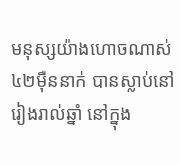មនុស្សយ៉ាងហោចណាស់ ៤២ម៉ឺននាក់ បានស្លាប់នៅរៀងរាល់ឆ្នាំ នៅក្នុង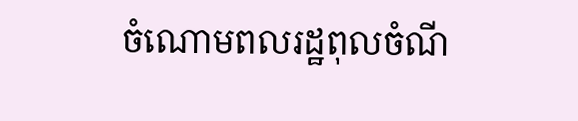ចំណោមពលរដ្ឋពុលចំណី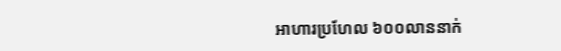អាហារប្រហែល ៦០០លាននាក់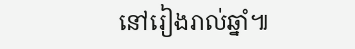នៅរៀងរាល់ឆ្នាំ៕